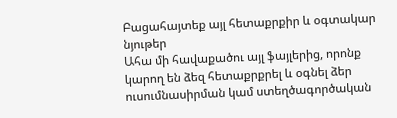Բացահայտեք այլ հետաքրքիր և օգտակար նյութեր
Ահա մի հավաքածու այլ ֆայլերից, որոնք կարող են ձեզ հետաքրքրել և օգնել ձեր ուսումնասիրման կամ ստեղծագործական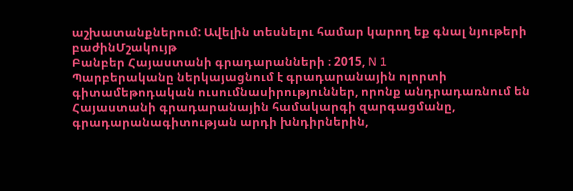աշխատանքներում: Ավելին տեսնելու համար կարող եք գնալ նյութերի բաժինՄշակույթ
Բանբեր Հայաստանի գրադարանների ։ 2015, N 1
Պարբերականը ներկայացնում է գրադարանային ոլորտի գիտամեթոդական ուսումնասիրություններ, որոնք անդրադառնում են Հայաստանի գրադարանային համակարգի զարգացմանը, գրադարանագիտության արդի խնդիրներին,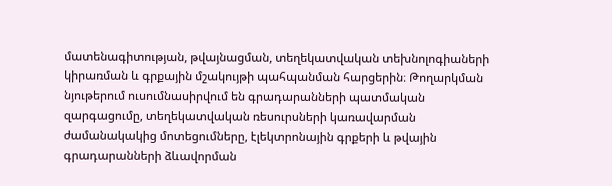մատենագիտության, թվայնացման, տեղեկատվական տեխնոլոգիաների կիրառման և գրքային մշակույթի պահպանման հարցերին։ Թողարկման նյութերում ուսումնասիրվում են գրադարանների պատմական զարգացումը, տեղեկատվական ռեսուրսների կառավարման ժամանակակից մոտեցումները, էլեկտրոնային գրքերի և թվային գրադարանների ձևավորման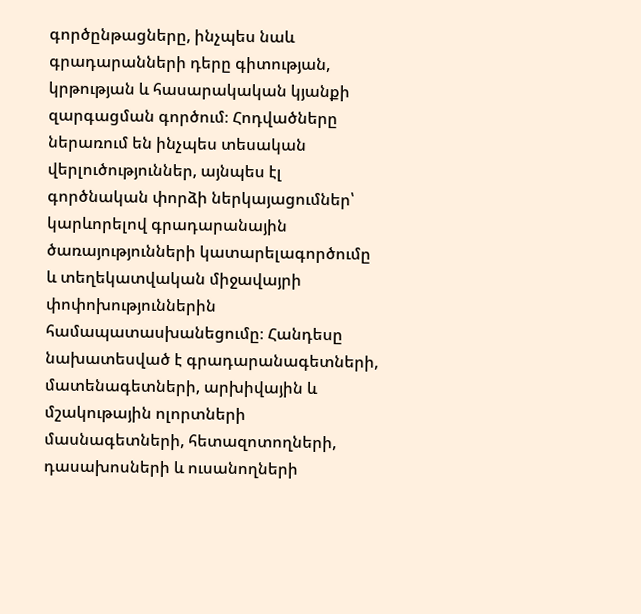գործընթացները, ինչպես նաև գրադարանների դերը գիտության, կրթության և հասարակական կյանքի զարգացման գործում։ Հոդվածները ներառում են ինչպես տեսական վերլուծություններ, այնպես էլ գործնական փորձի ներկայացումներ՝ կարևորելով գրադարանային ծառայությունների կատարելագործումը և տեղեկատվական միջավայրի փոփոխություններին համապատասխանեցումը։ Հանդեսը նախատեսված է գրադարանագետների, մատենագետների, արխիվային և մշակութային ոլորտների մասնագետների, հետազոտողների, դասախոսների և ուսանողների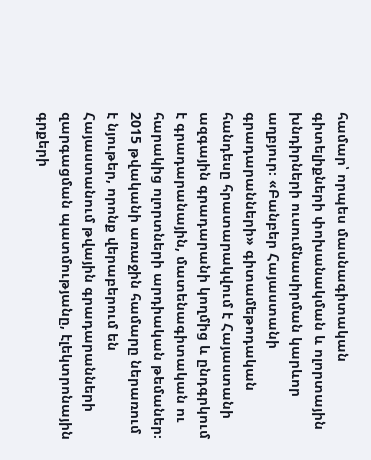համար՝ որպես մասնագիտական գիտելիքների փոխանակման և ոլորտային խնդիրների ուսումնասիրման կարևոր աղբյուր։ «Բանբեր Հայաստանի գրադարանների» գիտամեթոդական հանդեսը հրատարակվում է Հայաստանի ազգային գրադարանի կողմից և ընդգրկում է գրադարանային, մատենագիտական ու հարակից ոլորտների արդիական թեմաներ։ 2015 թվականի առաջին համարը ներառում է նյութեր, որոնք վերաբերում են Հայաստանում թվային գրադարանների զարգացման պատմությանը, էլեկտրոնային գրքերի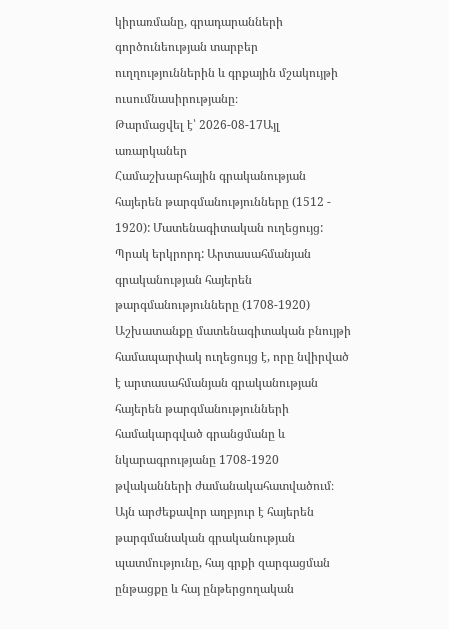կիրառմանը, գրադարանների գործունեության տարբեր ուղղություններին և գրքային մշակույթի ուսումնասիրությանը։
Թարմացվել է՝ 2026-08-17Այլ առարկաներ
Համաշխարհային գրականության հայերեն թարգմանությունները (1512 - 1920): Մատենագիտական ուղեցույց: Պրակ երկրորդ: Արտասահմանյան գրականության հայերեն թարգմանությունները (1708-1920)
Աշխատանքը մատենագիտական բնույթի համապարփակ ուղեցույց է, որը նվիրված է արտասահմանյան գրականության հայերեն թարգմանությունների համակարգված գրանցմանը և նկարագրությանը 1708-1920 թվականների ժամանակահատվածում։ Այն արժեքավոր աղբյուր է հայերեն թարգմանական գրականության պատմությունը, հայ գրքի զարգացման ընթացքը և հայ ընթերցողական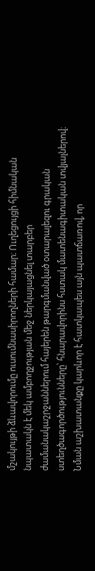մշակույթի ձևավորումը ուսումնասիրողների համար։ Ուղեցույցի հիմնական նպատակն է մեկ ամբողջության մեջ ներկայացնել տարբեր ժամանակաշրջաններում հայերեն թարգմանված օտարալեզու գրական ստեղծագործությունները՝ հնարավորինս հստակ մատենագիտական տվյալներով։ Նման աշխատանքը կարևոր է հատկապես այն պատճառով, որ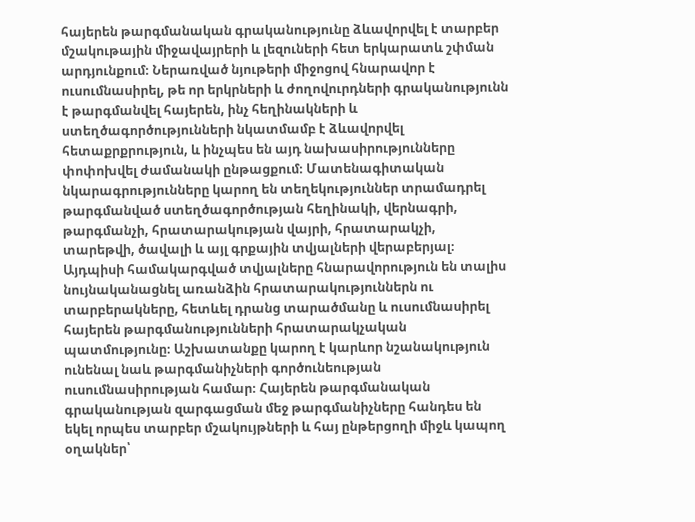հայերեն թարգմանական գրականությունը ձևավորվել է տարբեր մշակութային միջավայրերի և լեզուների հետ երկարատև շփման արդյունքում։ Ներառված նյութերի միջոցով հնարավոր է ուսումնասիրել, թե որ երկրների և ժողովուրդների գրականությունն է թարգմանվել հայերեն, ինչ հեղինակների և ստեղծագործությունների նկատմամբ է ձևավորվել հետաքրքրություն, և ինչպես են այդ նախասիրությունները փոփոխվել ժամանակի ընթացքում։ Մատենագիտական նկարագրությունները կարող են տեղեկություններ տրամադրել թարգմանված ստեղծագործության հեղինակի, վերնագրի, թարգմանչի, հրատարակության վայրի, հրատարակչի, տարեթվի, ծավալի և այլ գրքային տվյալների վերաբերյալ։ Այդպիսի համակարգված տվյալները հնարավորություն են տալիս նույնականացնել առանձին հրատարակություններն ու տարբերակները, հետևել դրանց տարածմանը և ուսումնասիրել հայերեն թարգմանությունների հրատարակչական պատմությունը։ Աշխատանքը կարող է կարևոր նշանակություն ունենալ նաև թարգմանիչների գործունեության ուսումնասիրության համար։ Հայերեն թարգմանական գրականության զարգացման մեջ թարգմանիչները հանդես են եկել որպես տարբեր մշակույթների և հայ ընթերցողի միջև կապող օղակներ՝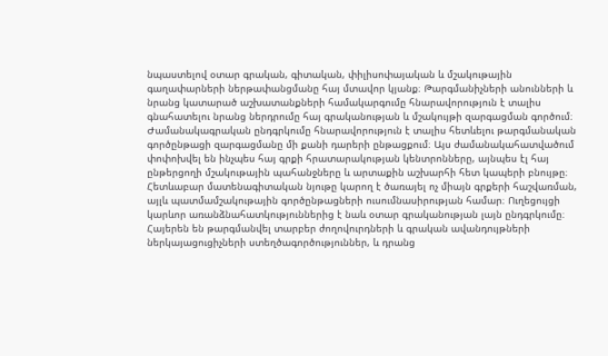նպաստելով օտար գրական, գիտական, փիլիսոփայական և մշակութային գաղափարների ներթափանցմանը հայ մտավոր կյանք։ Թարգմանիչների անունների և նրանց կատարած աշխատանքների համակարգումը հնարավորություն է տալիս գնահատելու նրանց ներդրումը հայ գրականության և մշակույթի զարգացման գործում։ Ժամանակագրական ընդգրկումը հնարավորություն է տալիս հետևելու թարգմանական գործընթացի զարգացմանը մի քանի դարերի ընթացքում։ Այս ժամանակահատվածում փոփոխվել են ինչպես հայ գրքի հրատարակության կենտրոնները, այնպես էլ հայ ընթերցողի մշակութային պահանջները և արտաքին աշխարհի հետ կապերի բնույթը։ Հետևաբար մատենագիտական նյութը կարող է ծառայել ոչ միայն գրքերի հաշվառման, այլև պատմամշակութային գործընթացների ուսումնասիրության համար։ Ուղեցույցի կարևոր առանձնահատկություններից է նաև օտար գրականության լայն ընդգրկումը։ Հայերեն են թարգմանվել տարբեր ժողովուրդների և գրական ավանդույթների ներկայացուցիչների ստեղծագործություններ, և դրանց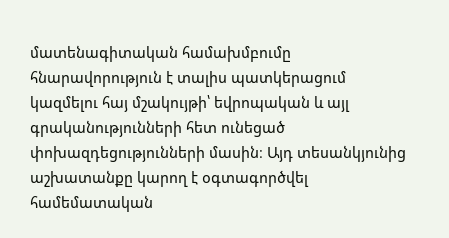մատենագիտական համախմբումը հնարավորություն է տալիս պատկերացում կազմելու հայ մշակույթի՝ եվրոպական և այլ գրականությունների հետ ունեցած փոխազդեցությունների մասին։ Այդ տեսանկյունից աշխատանքը կարող է օգտագործվել համեմատական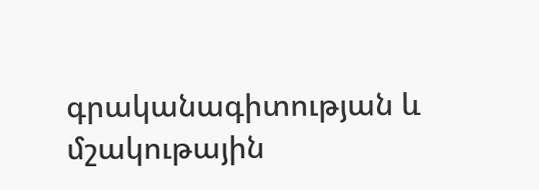գրականագիտության և մշակութային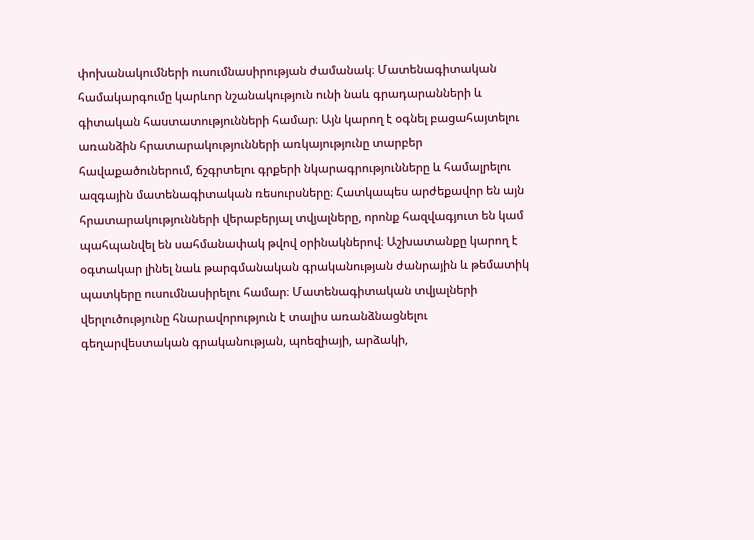փոխանակումների ուսումնասիրության ժամանակ։ Մատենագիտական համակարգումը կարևոր նշանակություն ունի նաև գրադարանների և գիտական հաստատությունների համար։ Այն կարող է օգնել բացահայտելու առանձին հրատարակությունների առկայությունը տարբեր հավաքածուներում, ճշգրտելու գրքերի նկարագրությունները և համալրելու ազգային մատենագիտական ռեսուրսները։ Հատկապես արժեքավոր են այն հրատարակությունների վերաբերյալ տվյալները, որոնք հազվագյուտ են կամ պահպանվել են սահմանափակ թվով օրինակներով։ Աշխատանքը կարող է օգտակար լինել նաև թարգմանական գրականության ժանրային և թեմատիկ պատկերը ուսումնասիրելու համար։ Մատենագիտական տվյալների վերլուծությունը հնարավորություն է տալիս առանձնացնելու գեղարվեստական գրականության, պոեզիայի, արձակի,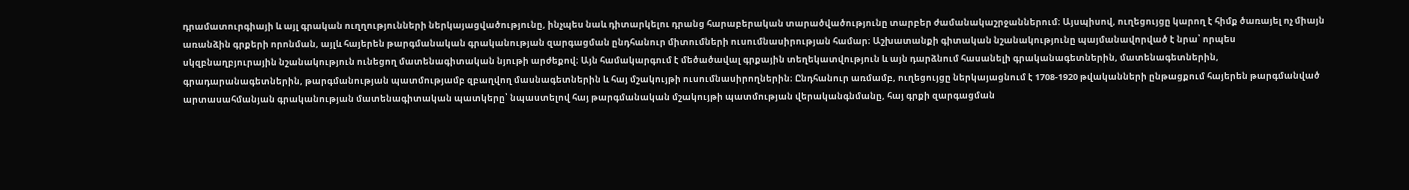դրամատուրգիայի և այլ գրական ուղղությունների ներկայացվածությունը, ինչպես նաև դիտարկելու դրանց հարաբերական տարածվածությունը տարբեր ժամանակաշրջաններում։ Այսպիսով, ուղեցույցը կարող է հիմք ծառայել ոչ միայն առանձին գրքերի որոնման, այլև հայերեն թարգմանական գրականության զարգացման ընդհանուր միտումների ուսումնասիրության համար։ Աշխատանքի գիտական նշանակությունը պայմանավորված է նրա՝ որպես սկզբնաղբյուրային նշանակություն ունեցող մատենագիտական նյութի արժեքով։ Այն համակարգում է մեծածավալ գրքային տեղեկատվություն և այն դարձնում հասանելի գրականագետներին, մատենագետներին, գրադարանագետներին, թարգմանության պատմությամբ զբաղվող մասնագետներին և հայ մշակույթի ուսումնասիրողներին։ Ընդհանուր առմամբ, ուղեցույցը ներկայացնում է 1708-1920 թվականների ընթացքում հայերեն թարգմանված արտասահմանյան գրականության մատենագիտական պատկերը՝ նպաստելով հայ թարգմանական մշակույթի պատմության վերականգնմանը, հայ գրքի զարգացման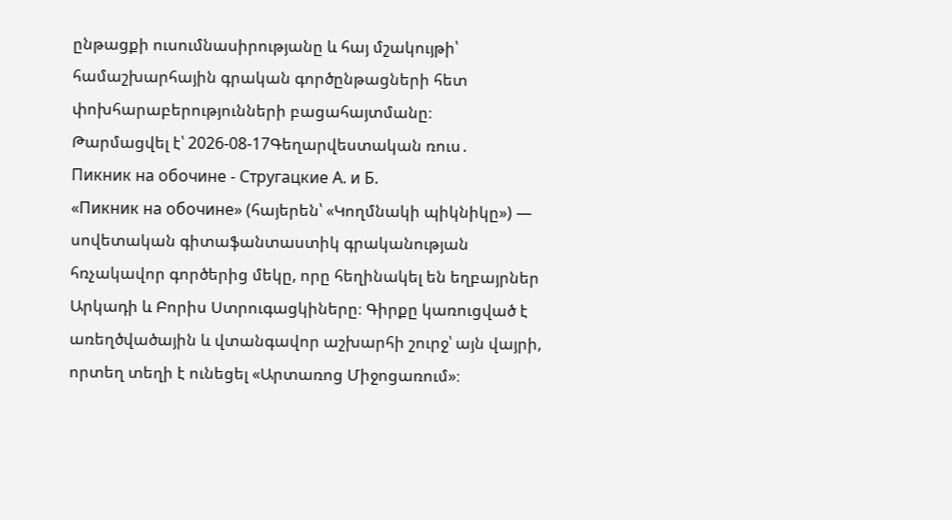ընթացքի ուսումնասիրությանը և հայ մշակույթի՝ համաշխարհային գրական գործընթացների հետ փոխհարաբերությունների բացահայտմանը։
Թարմացվել է՝ 2026-08-17Գեղարվեստական ռուս․
Пикник на обочине - Стругацкие А. и Б.
«Пикник на обочине» (հայերեն՝ «Կողմնակի պիկնիկը») — սովետական գիտաֆանտաստիկ գրականության հռչակավոր գործերից մեկը, որը հեղինակել են եղբայրներ Արկադի և Բորիս Ստրուգացկիները։ Գիրքը կառուցված է առեղծվածային և վտանգավոր աշխարհի շուրջ՝ այն վայրի, որտեղ տեղի է ունեցել «Արտառոց Միջոցառում»։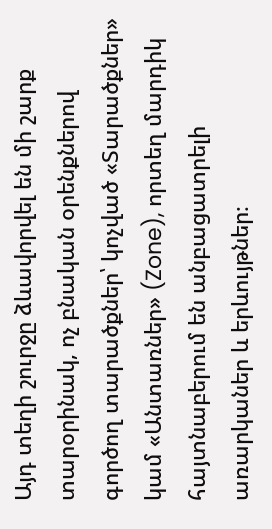Այդ տեղի շուրջը ձևավորվել են մի շարք տարօրինակ, ոչ բնական օրենքներով գործող տարածքներ՝ կոչված «Տարածքներ» կամ «Անտառներ» (Zone), որտեղ մարդիկ հայտնաբերում են անբացատրելի առարկաներ և երևույթներ։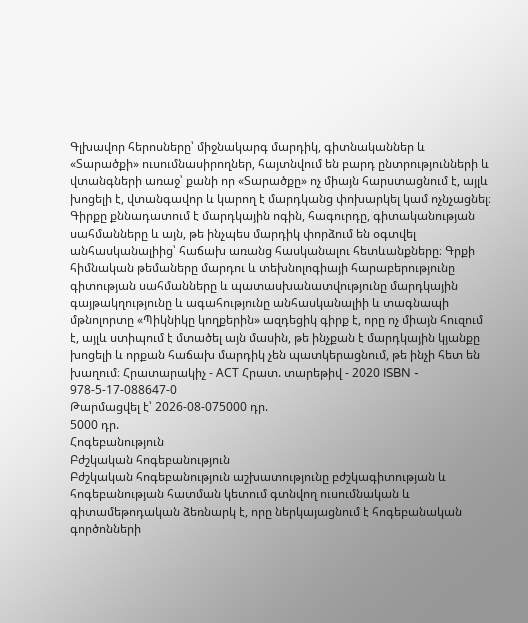Գլխավոր հերոսները՝ միջնակարգ մարդիկ, գիտնականներ և «Տարածքի» ուսումնասիրողներ, հայտնվում են բարդ ընտրությունների և վտանգների առաջ՝ քանի որ «Տարածքը» ոչ միայն հարստացնում է, այլև խոցելի է, վտանգավոր և կարող է մարդկանց փոխարկել կամ ոչնչացնել։ Գիրքը քննադատում է մարդկային ոգին, հագուրդը, գիտականության սահմանները և այն, թե ինչպես մարդիկ փորձում են օգտվել անհասկանալիից՝ հաճախ առանց հասկանալու հետևանքները։ Գրքի հիմնական թեմաները մարդու և տեխնոլոգիայի հարաբերությունը գիտության սահմանները և պատասխանատվությունը մարդկային գայթակղությունը և ագահությունը անհասկանալիի և տագնապի մթնոլորտը «Պիկնիկը կողքերին» ազդեցիկ գիրք է, որը ոչ միայն հուզում է, այլև ստիպում է մտածել այն մասին, թե ինչքան է մարդկային կյանքը խոցելի և որքան հաճախ մարդիկ չեն պատկերացնում, թե ինչի հետ են խաղում։ Հրատարակիչ - АСТ Հրատ. տարեթիվ - 2020 ISBN - 978-5-17-088647-0
Թարմացվել է՝ 2026-08-075000 դր.
5000 դր.
Հոգեբանություն
Բժշկական հոգեբանություն
Բժշկական հոգեբանություն աշխատությունը բժշկագիտության և հոգեբանության հատման կետում գտնվող ուսումնական և գիտամեթոդական ձեռնարկ է, որը ներկայացնում է հոգեբանական գործոնների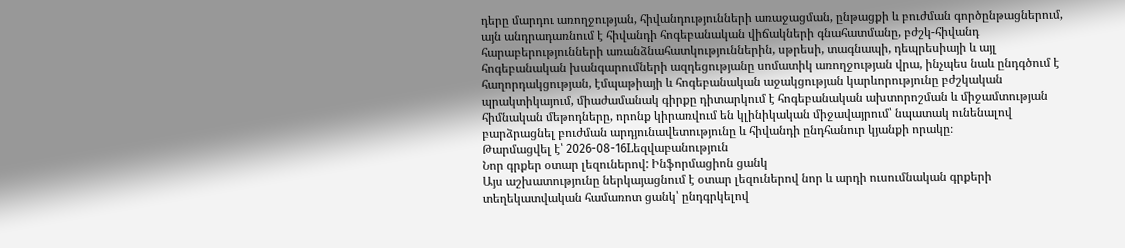դերը մարդու առողջության, հիվանդությունների առաջացման, ընթացքի և բուժման գործընթացներում, այն անդրադառնում է հիվանդի հոգեբանական վիճակների գնահատմանը, բժշկ-հիվանդ հարաբերությունների առանձնահատկություններին, սթրեսի, տագնապի, դեպրեսիայի և այլ հոգեբանական խանգարումների ազդեցությանը սոմատիկ առողջության վրա, ինչպես նաև ընդգծում է հաղորդակցության, էմպաթիայի և հոգեբանական աջակցության կարևորությունը բժշկական պրակտիկայում, միաժամանակ գիրքը դիտարկում է հոգեբանական ախտորոշման և միջամտության հիմնական մեթոդները, որոնք կիրառվում են կլինիկական միջավայրում՝ նպատակ ունենալով բարձրացնել բուժման արդյունավետությունը և հիվանդի ընդհանուր կյանքի որակը։
Թարմացվել է՝ 2026-08-16Lեզվաբանություն
Նոր գրքեր օտար լեզուներով: Ինֆորմացիոն ցանկ
Այս աշխատությունը ներկայացնում է օտար լեզուներով նոր և արդի ուսումնական գրքերի տեղեկատվական համառոտ ցանկ՝ ընդգրկելով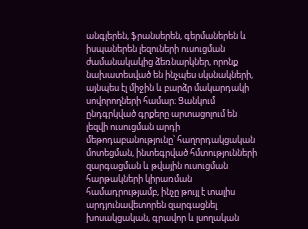անգլերեն, ֆրանսերեն, գերմաներեն և իսպաներեն լեզուների ուսուցման ժամանակակից ձեռնարկներ, որոնք նախատեսված են ինչպես սկսնակների, այնպես էլ միջին և բարձր մակարդակի սովորողների համար։ Ցանկում ընդգրկված գրքերը արտացոլում են լեզվի ուսուցման արդի մեթոդաբանությունը՝ հաղորդակցական մոտեցման, ինտեգրված հմտությունների զարգացման և թվային ուսուցման հարթակների կիրառման համադրությամբ, ինչը թույլ է տալիս արդյունավետորեն զարգացնել խոսակցական, գրավոր և լսողական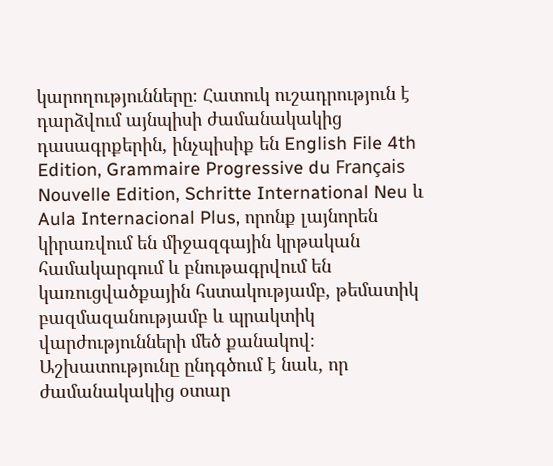կարողությունները։ Հատուկ ուշադրություն է դարձվում այնպիսի ժամանակակից դասագրքերին, ինչպիսիք են English File 4th Edition, Grammaire Progressive du Français Nouvelle Edition, Schritte International Neu և Aula Internacional Plus, որոնք լայնորեն կիրառվում են միջազգային կրթական համակարգում և բնութագրվում են կառուցվածքային հստակությամբ, թեմատիկ բազմազանությամբ և պրակտիկ վարժությունների մեծ քանակով։ Աշխատությունը ընդգծում է նաև, որ ժամանակակից օտար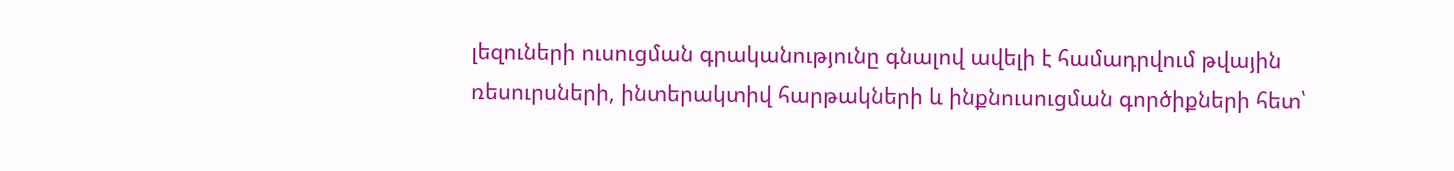լեզուների ուսուցման գրականությունը գնալով ավելի է համադրվում թվային ռեսուրսների, ինտերակտիվ հարթակների և ինքնուսուցման գործիքների հետ՝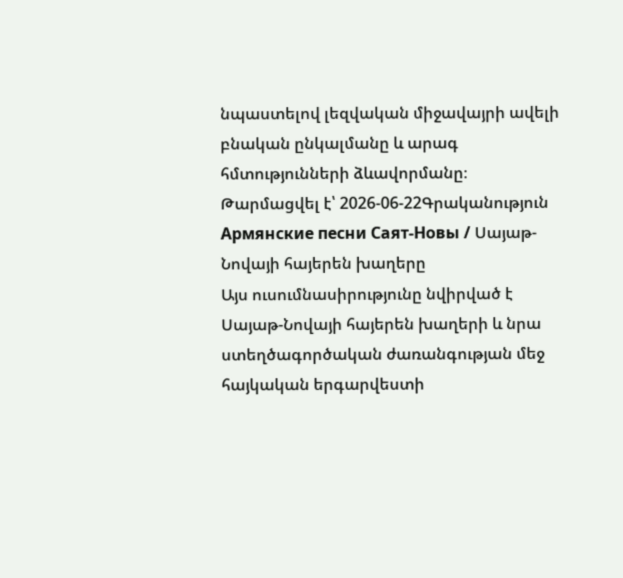նպաստելով լեզվական միջավայրի ավելի բնական ընկալմանը և արագ հմտությունների ձևավորմանը։
Թարմացվել է՝ 2026-06-22Գրականություն
Армянские песни Саят-Новы / Սայաթ-Նովայի հայերեն խաղերը
Այս ուսումնասիրությունը նվիրված է Սայաթ-Նովայի հայերեն խաղերի և նրա ստեղծագործական ժառանգության մեջ հայկական երգարվեստի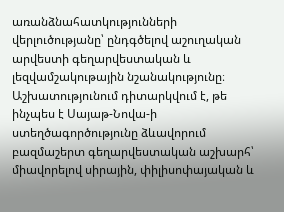առանձնահատկությունների վերլուծությանը՝ ընդգծելով աշուղական արվեստի գեղարվեստական և լեզվամշակութային նշանակությունը։ Աշխատությունում դիտարկվում է, թե ինչպես է Սայաթ-Նովա-ի ստեղծագործությունը ձևավորում բազմաշերտ գեղարվեստական աշխարհ՝ միավորելով սիրային, փիլիսոփայական և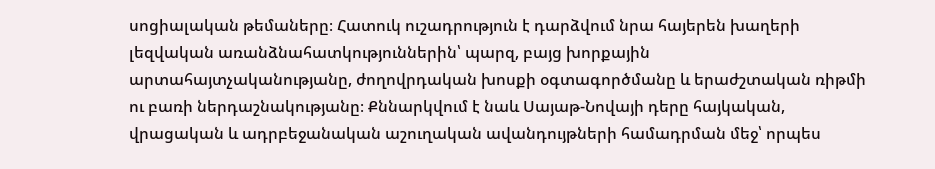սոցիալական թեմաները։ Հատուկ ուշադրություն է դարձվում նրա հայերեն խաղերի լեզվական առանձնահատկություններին՝ պարզ, բայց խորքային արտահայտչականությանը, ժողովրդական խոսքի օգտագործմանը և երաժշտական ռիթմի ու բառի ներդաշնակությանը։ Քննարկվում է նաև Սայաթ-Նովայի դերը հայկական, վրացական և ադրբեջանական աշուղական ավանդույթների համադրման մեջ՝ որպես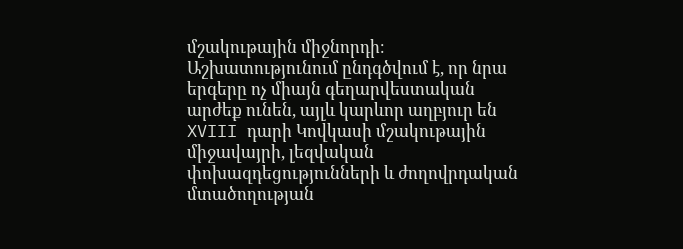մշակութային միջնորդի։ Աշխատությունում ընդգծվում է, որ նրա երգերը ոչ միայն գեղարվեստական արժեք ունեն, այլև կարևոր աղբյուր են XVIII դարի Կովկասի մշակութային միջավայրի, լեզվական փոխազդեցությունների և ժողովրդական մտածողության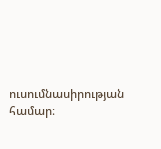ուսումնասիրության համար։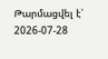Թարմացվել է՝ 2026-07-28